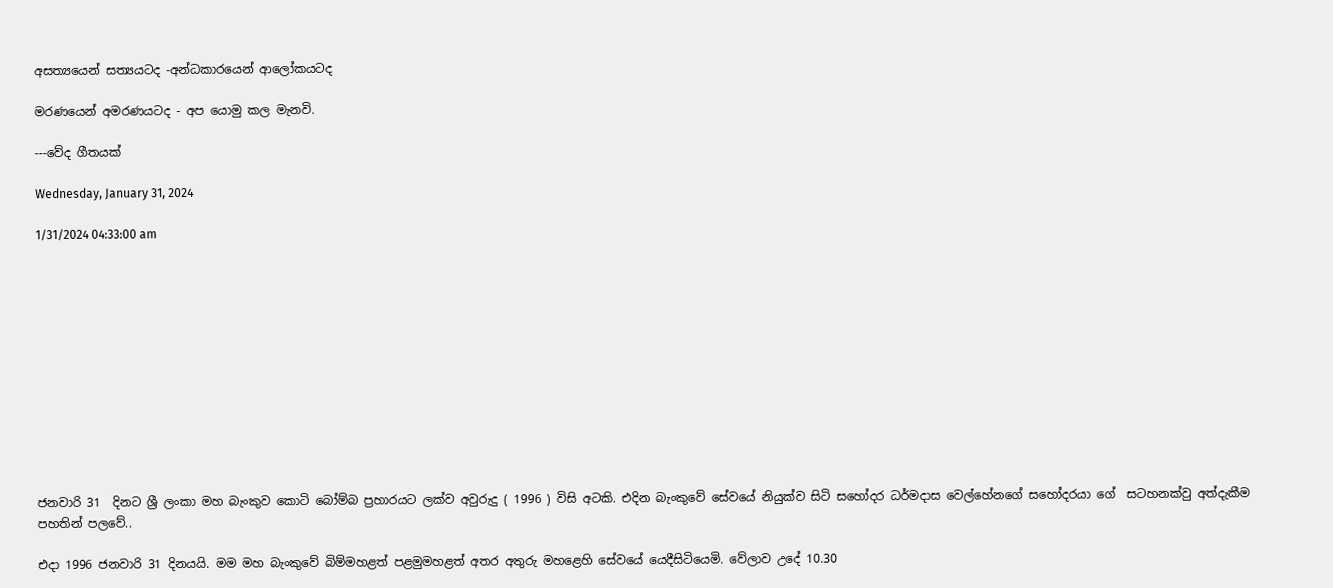අසත්‍යයෙන් සත්‍යයටද -අන්ධකාරයෙන් ආලෝකයටද

මරණයෙන් අමරණයටද - අප යොමු කල මැනවි.

---වේද ගීතයක්

Wednesday, January 31, 2024

1/31/2024 04:33:00 am












ජනවාරි 31  දිනට ශ්‍රී ලංකා මහ බැංකුව කොටි බෝම්බ ප්‍රහාරයට ලක්ව අවුරුදු ( 1996 ) විසි අටකි. එදින බැංකුවේ සේවයේ නියුක්ව සිටි සහෝදර ධර්මදාස වෙල්හේනගේ සහෝදරයා ගේ  සටහනක්වු අත්දැකීම  පහතින් පලවේ..

එදා 1996 ජනවාරි 31 දිනයයි. මම මහ බැංකුවේ බිම්මහළත් පළමුමහළත් අතර අතුරු මහළෙහි සේවයේ යෙදීසිටියෙමි. වේලාව උදේ 10.30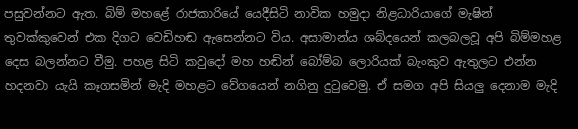පසුවන්නට ඇත. බිම් මහළේ රාජකාරියේ යෙදීසිටි නාවික හමුදා නිළධාරියාගේ මැෂින් තුවක්කුවෙන් එක දිගට වෙඩිහඬ ඇසෙන්නට විය. අසාමාන්ය ශබ්දයෙන් කලබලවූ අපි බිම්මහළ දෙස බලන්නට වීමු. පහළ සිටි කවුදෝ මහ හඬින් බෝම්බ ලොරියක් බැංකුව ඇතුලට එන්න හදනවා යැයි කෑගසමින් මැදි මහළට වේගයෙන් නගිනු දුටුවෙමු. ඒ සමග අපි සියලු දෙනාම මැදි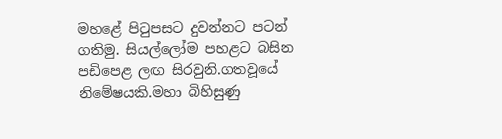මහළේ පිටුපසට දුවන්නට පටන් ගතිමු. සියල්ලෝම පහළට බසින පඩිපෙළ ලඟ සිරවුනි.ගතවූයේ නිමේෂයකි.මහා බිහිසුණු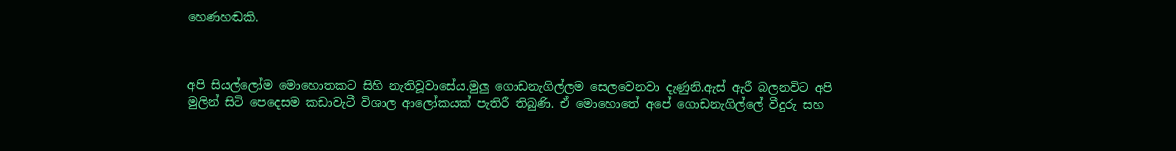හෙණහඬකි.



අපි සියල්ලෝම මොහොතකට සිහි නැතිවූවාසේය.මුලු ගොඩනැගිල්ලම සෙලවෙනවා දැණුනි.ඇස් ඇරී බලනවිට අපි මුලින් සිටි පෙදෙසම කඩාවැටී විශාල ආලෝකයක් පැතිරී තිබුණි. ඒ මොහොතේ අපේ ගොඩනැගිල්ලේ වීදුරු සහ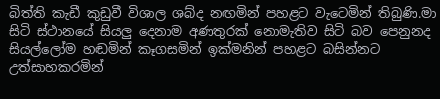බිත්ති කැඩී කුඩුවී විශාල ශබ්ද නඟමින් පහළට වැටෙමින් තිබුණි.මා සිටි ස්ථානයේ සියලු දෙනාම අණතුරක් නොමැතිව සිටි බව පෙනුනද සියල්ලෝම හඬමින් කෑගසමින් ඉක්මනින් පහළට බසින්නට උත්සාහකරමින්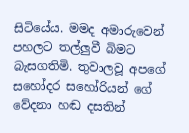සිටියේය. මමද අමාරුවෙන් පහලට තල්ලුවී බිමට බැසගතිමි. තුවාලවූ අපගේ සහෝදර සහෝරියන් ගේ වේදනා හඬ දසතින්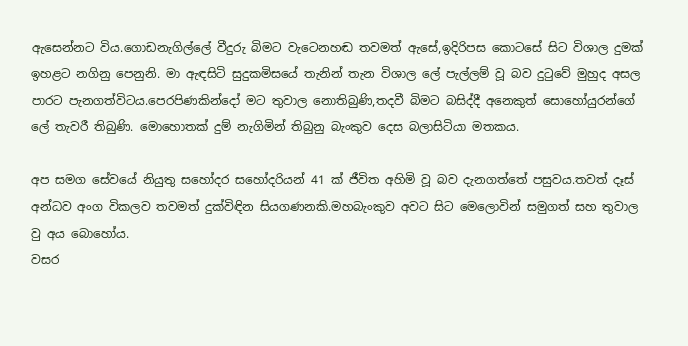ඇසෙන්නට විය.ගොඩනැගිල්ලේ වීදුරු බිමට වැටෙනහඬ තවමත් ඇසේ,ඉදිරිපස කොටසේ සිට විශාල දුමක් ඉහළට නගිනු පෙනුනි. මා ඇඳසිටි සුදුකමිසයේ තැනින් තැන විශාල ලේ පැල්ලම් වූ බව දුටුවේ මුහුද අසල පාරට පැනගත්විටය.පෙරපිණකින්දෝ මට තුවාල නොතිබුණි,තදවී බිමට බසිද්දී අනෙකුත් සොහෝයුරන්ගේ ලේ තැවරී තිබුණි. මොහොතක් දුම් නැගිමින් තිබුනු බැංකුව දෙස බලාසිටියා මතකය.

අප සමග සේවයේ නියුතු සහෝදර සහෝදරියන් 41 ක් ජීවිත අහිමි වූ බව දැනගත්තේ පසුවය.තවත් දෑස් අන්ධව අංග විකලව තවමත් දුක්විඳින සියගණනකි.මහබැංකුව අවට සිට මෙලොවින් සමුගත් සහ තුවාල වු අය බොහෝය.
වසර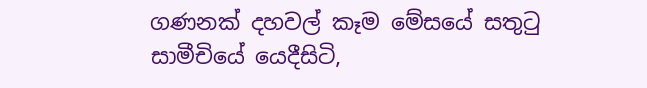ගණනක් දහවල් කෑම මේසයේ සතුටු සාමීචියේ යෙදීසිටි,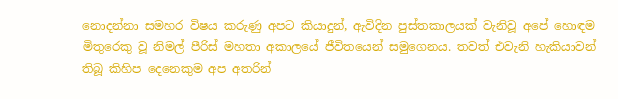නොදන්නා සමහර විෂය කරුණු අපට කියාදුන්, ඇවිදින පුස්තකාලයක් වැනිවූ අපේ හොඳම මිතුරෙකු වූ නිමල් පීරිස් මහතා අකාලයේ ජීවිතයෙන් සමුගෙනය. තවත් එවැනි හැකියාවන් තිබූ කිහිප දෙනෙකුම අප අතරින්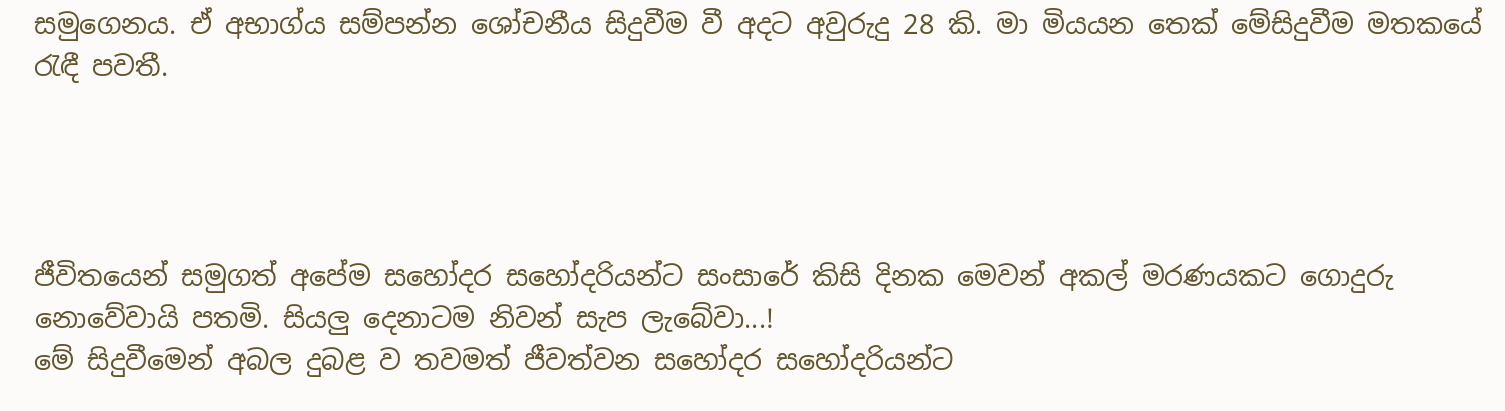සමුගෙනය. ඒ අභාග්ය සම්පන්න ශෝචනීය සිදුවීම වී අදට අවුරුදු 28 කි. මා මියයන තෙක් මේසිදුවීම මතකයේ රැඳී පවතී.




ජීවිතයෙන් සමුගත් අපේම සහෝදර සහෝදරියන්ට සංසාරේ කිසි දිනක මෙවන් අකල් මරණයකට ගොදුරු නොවේවායි පතමි. සියලු දෙනාටම නිවන් සැප ලැබේවා...!
මේ සිදුවීමෙන් අබල දුබළ ව තවමත් ජීවත්වන සහෝදර සහෝදරියන්ට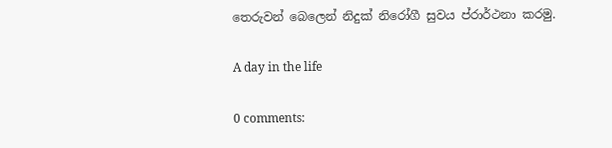තෙරුවන් බෙලෙන් නිදුක් නිරෝගී සුවය ප්රාර්ථනා කරමු.

A day in the life

0 comments: